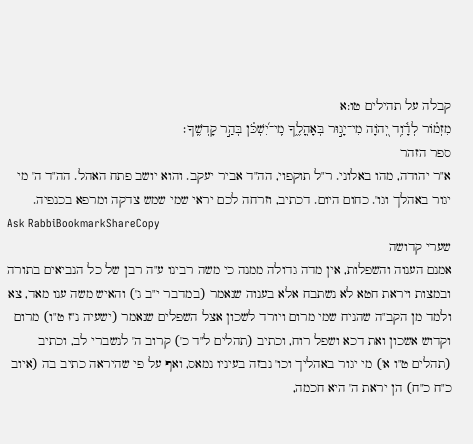קבלה על תהילים טו:א
מִזְמ֗וֹר לְדָ֫וִ֥ד יְ֭הֹוָה מִי־יָג֣וּר בְּאָהֳלֶ֑ךָ מִֽי־יִ֝שְׁכֹּ֗ן בְּהַ֣ר קָדְשֶֽׁךָ׃
ספר הזהר
א"ר יהודה, מהו באלוני. ר"ל תוקפוי, הה"ד אביר יעקב. והוא יושב פתח האהל. הה"ד ה' מי יגור באהלך וגו'. כחום היום. דכתיב, וזרחה לכם יראי שמי שמש צדקה ומרפא בכנפיה.
Ask RabbiBookmarkShareCopy
שערי קדושה
אמנם הענוה והשפלות, אין מדה גדולה ממנה כי משה רבינו ע"ה רבן של כל הנביאים בתורה ובמצות ויראת חטא לא נשתבח אלא בענוה שנאמר (במדבר י"ב ג') והאיש משה ענו מאד, צא ולמד מן הקב"ה שהניח שמי מרום ויורד לשכון אצל השפלים שנאמר (ישעיה נ"ז ט"ו) מרום וקדוש אשכון ואת דכא ושפל רוח, וכתיב (תהלים ל"ד כ') קרוב ה' לנשברי לב, וכתיב (תהלים ט"ו א') מי יגור באהליך וכו' נבזה בעיניו נמאס, ואף על פי שהיראה כתיב בה (איוב כ"ח כ"ח) הן יראת ה' היא חכמה,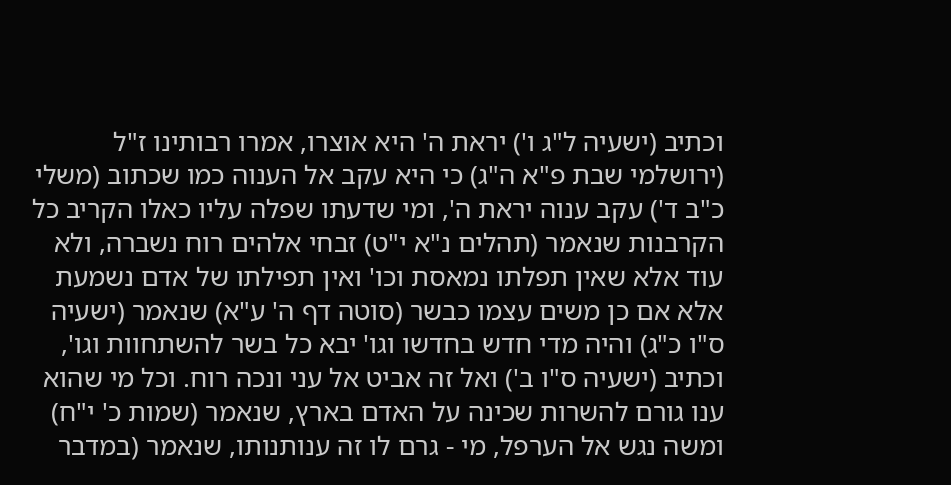וכתיב (ישעיה ל"ג ו') יראת ה' היא אוצרו, אמרו רבותינו ז"ל (ירושלמי שבת פ"א ה"ג) כי היא עקב אל הענוה כמו שכתוב (משלי כ"ב ד') עקב ענוה יראת ה', ומי שדעתו שפלה עליו כאלו הקריב כל הקרבנות שנאמר (תהלים נ"א י"ט) זבחי אלהים רוח נשברה, ולא עוד אלא שאין תפלתו נמאסת וכו' ואין תפילתו של אדם נשמעת אלא אם כן משים עצמו כבשר (סוטה דף ה' ע"א) שנאמר (ישעיה ס"ו כ"ג) והיה מדי חדש בחדשו וגו' יבא כל בשר להשתחוות וגו', וכתיב (ישעיה ס"ו ב') ואל זה אביט אל עני ונכה רוח. וכל מי שהוא ענו גורם להשרות שכינה על האדם בארץ, שנאמר (שמות כ' י"ח) ומשה נגש אל הערפל, מי - גרם לו זה ענותנותו, שנאמר (במדבר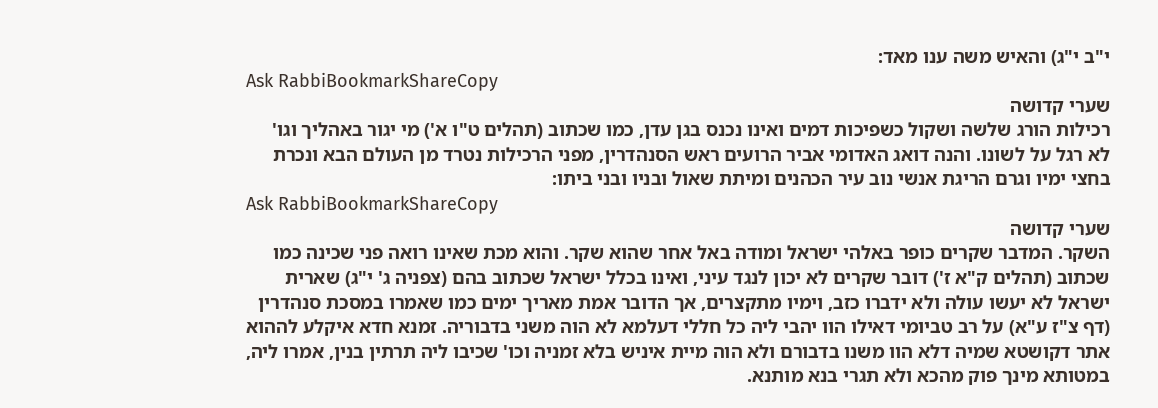י"ב י"ג) והאיש משה ענו מאד:
Ask RabbiBookmarkShareCopy
שערי קדושה
רכילות הורג שלשה ושקול כשפיכות דמים ואינו נכנס בגן עדן, כמו שכתוב (תהלים ט"ו א') מי יגור באהליך וגו' לא רגל על לשונו. והנה דואג האדומי אביר הרועים ראש הסנהדרין, מפני הרכילות נטרד מן העולם הבא ונכרת בחצי ימיו וגרם הריגת אנשי נוב עיר הכהנים ומיתת שאול ובניו ובני ביתו:
Ask RabbiBookmarkShareCopy
שערי קדושה
השקר. המדבר שקרים כופר באלהי ישראל ומודה באל אחר שהוא שקר. והוא מכת שאינו רואה פני שכינה כמו שכתוב (תהלים ק"א ז') דובר שקרים לא יכון לנגד עיני, ואינו בכלל ישראל שכתוב בהם (צפניה ג' י"ג) שארית ישראל לא יעשו עולה ולא ידברו כזב, וימיו מתקצרים, אך הדובר אמת מאריך ימים כמו שאמרו במסכת סנהדרין (דף צ"ז ע"א) על רב טביומי דאילו הוו יהבי ליה כל חללי דעלמא לא הוה משני בדבוריה. זמנא חדא איקלע לההוא אתר דקושטא שמיה דלא הוו משנו בדבורם ולא הוה מיית איניש בלא זמניה וכו' שכיבו ליה תרתין בנין, אמרו ליה, במטותא מינך פוק מהכא ולא תגרי בנא מותנא.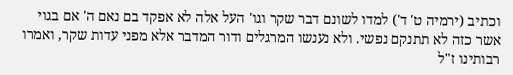וכתיב (ירמיה ט' ד') למדו לשונם דבר שקר וגו' העל אלה לא אפקד בם נאם ה' אם בגוי אשר כזה לא תתנקם נפשי. ולא נענשו המרגלים ודור המדבר אלא מפני עדות שקר, ואמרו רבותינו ז"ל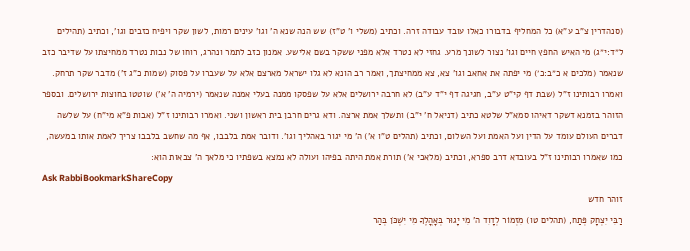(סנהדרין צ"ב ע"א) כל המחליף בדבורו כאלו עובד עבודה זרה. וכתיב (משלי ו' ט"ז) שש הנה שנא ה' וגו' עינים רמות, לשון שקר ויפיח כזבים וגו', וכתיב (תהילים ל״ד:י״ג) מי האיש החפץ חיים וגו' נצור לשונך מרע. גחזי לא נטרד אלא מפני ששקר בשם אלישע. אמנון כזב לתמר ונהרג, רוחו של נבות נטרד ממחיצתו על שדיבר כזב שנאמר (מלכים א כ״ב:כ׳) מי יפתה את אחאב וגו' צא, צא ממחיצתך, ואמר רב הונא לא גלו ישראל מארצם אלא על שעברו על פסוק (שמות כ"ג ז') מדבר שקר תרחק. ואמרו רבותינו ז"ל (שבת דף קי"ט ע"ב, חגיגה דף י"ד ע"ב) לא חרבה ירושלים אלא על שפסקו ממנה בעלי אמנה שנאמר (ירמיה ה' א') שוטטו בחוצות ירושלים. ובספר הזוהר בזמנא דשקר דאיהו סמא"ל שלטא כתיב (דניאל ח' י"ב) ותשלך אמת ארצה. ודא גרים חרבן בית ראשון ושני. ואמרו רבותינו ז"ל (אבות פ"א מי"ח) על שלשה דברים העולם עומד על הדין ועל האמת ועל השלום, וכתיב (תהלים ט"ו א') ה' מי יגור באהליך וגו'. ודובר אמת בלבבו, אף מה שחשב בלבבו צריך לאמת אותו במעשה, כמו שאמרו רבותינו ז"ל בעובדא דרב ספרא, וכתיב (מלאכי א') תורת אמת היתה בפיהו ועולה לא נמצא בשפתיו כי מלאך ה' צבאות הוא:
Ask RabbiBookmarkShareCopy
זוהר חדש
רַבִּי יִצְחָק פְּתַח, (תהלים טו) מִזְמוֹר לְדָוִד ה' מִי יָגוּר בְּאָהֳלֶךָ מִי יִשְׁכֹּן בְּהַר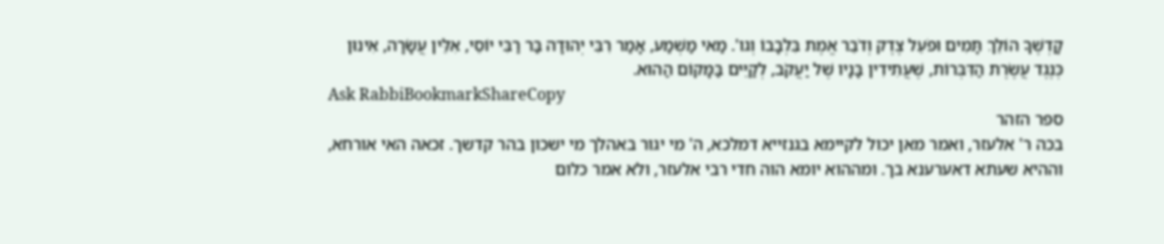קָדְשֶׁךָ הוֹלֵךְ תָּמִים וּפֹעֵל צֶדֶק וְדֹבֵר אֱמֶת בִּלְבָבוֹ וְגו'. מַאי מַשְׁמַע, אָמַר רִבִּי יְהוּדָה בַּר רַבִּי יוֹסֵי, אִלֵּין עֲשָׂרָה, אִינוּן כְּנֶגֶד עֲשֶׂרֶת הַדִּבְּרוֹת, שֶׁעֲתִידִין בָּנָיו שֶׁל יַעֲקֹב, לְקַיֵּים בַּמָּקוֹם הַהוּא.
Ask RabbiBookmarkShareCopy
ספר הזהר
בכה ר' אלעזר, ואמר מאן יכול לקיימא בגנזייא דמלכא, ה' מי יגור באהלך מי ישכון בהר קדשך. זכאה האי אורחא, וההיא שעתא דאערענא בך. ומההוא יומא הוה חדי רבי אלעזר, ולא אמר כלום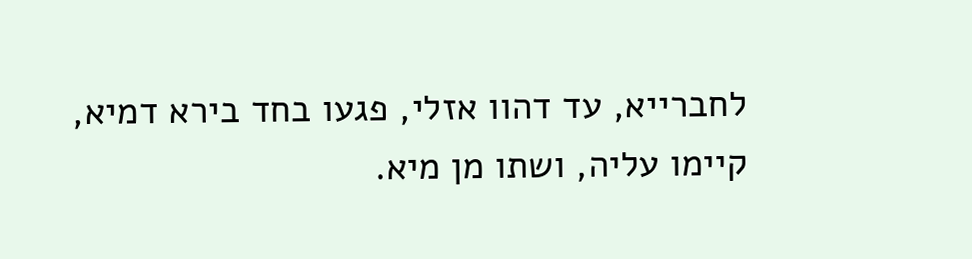לחברייא, עד דהוו אזלי, פגעו בחד בירא דמיא, קיימו עליה, ושתו מן מיא.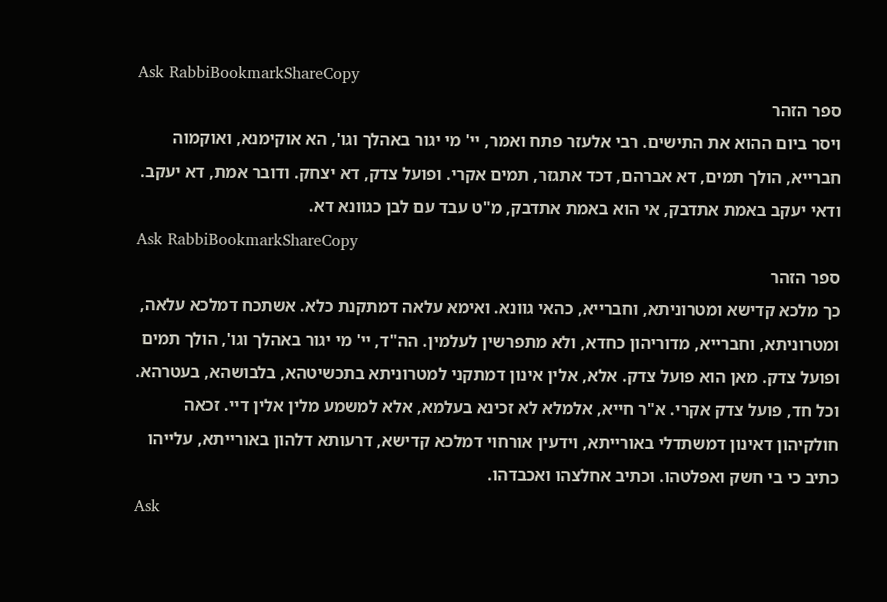Ask RabbiBookmarkShareCopy
ספר הזהר
ויסר ביום ההוא את התישים. רבי אלעזר פתח ואמר, יי' מי יגור באהלך וגו', הא אוקימנא, ואוקמוה חברייא, הולך תמים, דא אברהם, דכד אתגזר, תמים אקרי. ופועל צדק, דא יצחק. ודובר אמת, דא יעקב. ודאי יעקב באמת אתדבק, אי הוא באמת אתדבק, מ"ט עבד עם לבן כגוונא דא.
Ask RabbiBookmarkShareCopy
ספר הזהר
כך מלכא קדישא ומטרוניתא, וחברייא, כהאי גוונא. ואימא עלאה דמתקנת כלא. אשתכח דמלכא עלאה, ומטרוניתא, וחברייא, מדוריהון כחדא, ולא מתפרשין לעלמין. הה"ד, יי' מי יגור באהלך וגו', הולך תמים ופועל צדק. מאן הוא פועל צדק. אלא, אלין אינון דמתקני למטרוניתא בתכשיטהא, בלבושהא, בעטרהא. וכל חד, פועל צדק אקרי. א"ר חייא, אלמלא לא זכינא בעלמא, אלא למשמע מלין אלין דיי. זכאה חולקיהון דאינון דמשתדלי באורייתא, וידעין אורחוי דמלכא קדישא, דרעותא דלהון באורייתא, עלייהו כתיב כי בי חשק ואפלטהו. וכתיב אחלצהו ואכבדהו.
Ask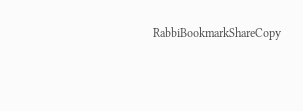RabbiBookmarkShareCopy